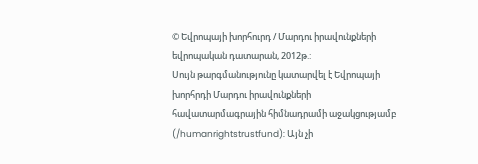© Եվրոպայի խորհուրդ / Մարդու իրավունքների եվրոպական դատարան, 2012թ.:
Սույն թարգմանությունը կատարվել է Եվրոպայի խորհրդի Մարդու իրավունքների հավատարմագրային հիմնադրամի աջակցությամբ (/humanrightstrustfund): Այն չի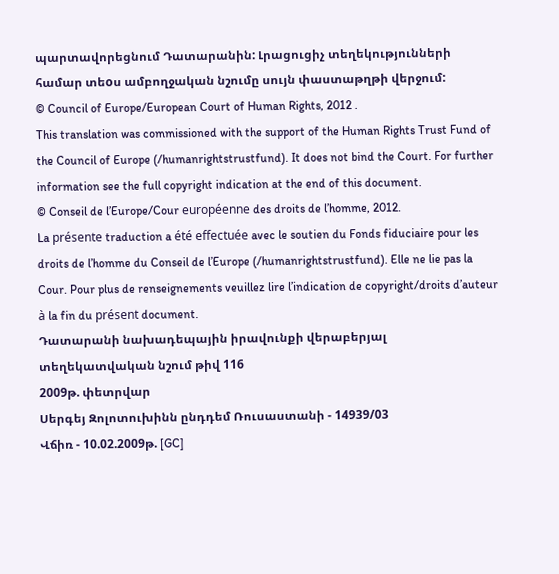պարտավորեցնում Դատարանին: Լրացուցիչ տեղեկությունների համար տեoս ամբողջական նշումը սույն փաստաթղթի վերջում:
© Council of Europe/European Court of Human Rights, 2012 .
This translation was commissioned with the support of the Human Rights Trust Fund of the Council of Europe (/humanrightstrustfund). It does not bind the Court. For further information see the full copyright indication at the end of this document.
© Conseil de l’Europe/Cour européenne des droits de l’homme, 2012.
La présente traduction a été effectuée avec le soutien du Fonds fiduciaire pour les droits de l’homme du Conseil de l’Europe (/humanrightstrustfund). Elle ne lie pas la Cour. Pour plus de renseignements veuillez lire l’indication de copyright/droits d’auteur à la fin du présent document.
Դատարանի նախադեպային իրավունքի վերաբերյալ տեղեկատվական նշում թիվ 116
2009թ. փետրվար
Սերգեյ Զոլոտուխինն ընդդեմ Ռուսաստանի - 14939/03
Վճիռ - 10.02.2009թ. [GC]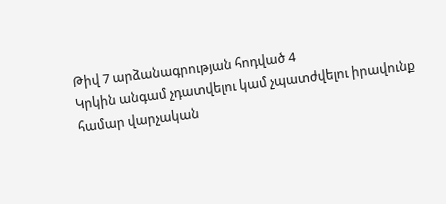Թիվ 7 արձանագրության հոդված 4
Կրկին անգամ չդատվելու կամ չպատժվելու իրավունք
համար վարչական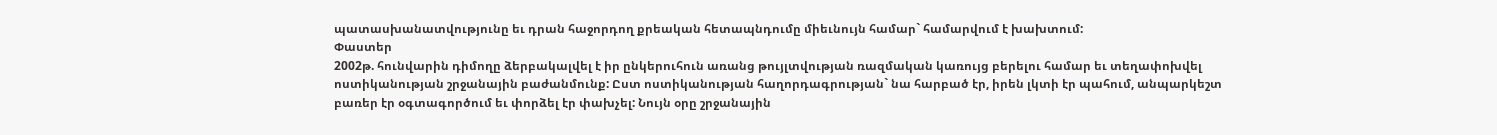պատասխանատվությունը եւ դրան հաջորդող քրեական հետապնդումը միեւնույն համար` համարվում է խախտում:
Փաստեր
2002թ. հունվարին դիմողը ձերբակալվել է իր ընկերուհուն առանց թույլտվության ռազմական կառույց բերելու համար եւ տեղափոխվել ոստիկանության շրջանային բաժանմունք: Ըստ ոստիկանության հաղորդագրության` նա հարբած էր, իրեն լկտի էր պահում, անպարկեշտ բառեր էր օգտագործում եւ փորձել էր փախչել: Նույն օրը շրջանային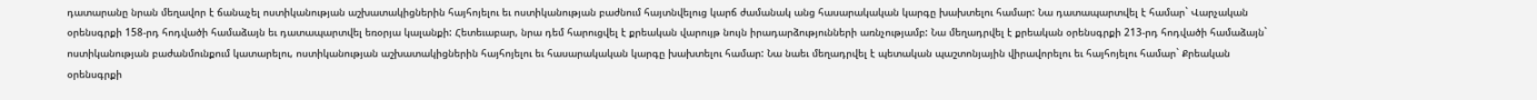դատարանը նրան մեղավոր է ճանաչել ոստիկանության աշխատակիցներին հայհոյելու եւ ոստիկանության բաժնում հայտնվելուց կարճ ժամանակ անց հասարակական կարգը խախտելու համար: Նա դատապարտվել է համար` Վարչական օրենսգրքի 158-րդ հոդվածի համաձայն եւ դատապարտվել եռօրյա կալանքի: Հետեւաբար, նրա դեմ հարուցվել է քրեական վարույթ նույն իրադարձությունների առնչությամբ: Նա մեղադրվել է քրեական օրենսգրքի 213-րդ հոդվածի համաձայն` ոստիկանության բաժանմունքում կատարելու, ոստիկանության աշխատակիցներին հայհոյելու եւ հասարակական կարգը խախտելու համար: Նա նաեւ մեղադրվել է պետական պաշտոնյային վիրավորելու եւ հայհոյելու համար` Քրեական օրենսգրքի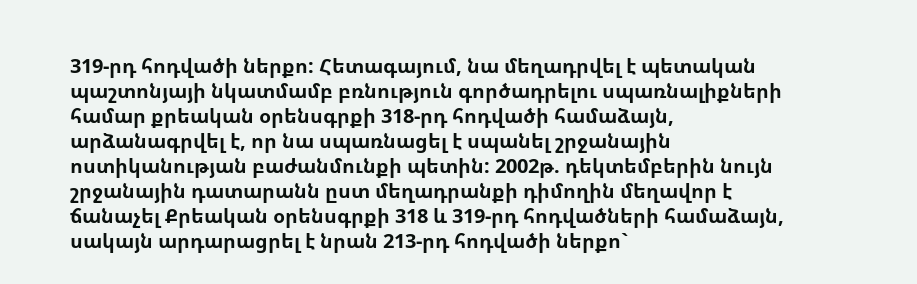319-րդ հոդվածի ներքո: Հետագայում, նա մեղադրվել է պետական պաշտոնյայի նկատմամբ բռնություն գործադրելու սպառնալիքների համար քրեական օրենսգրքի 318-րդ հոդվածի համաձայն, արձանագրվել է, որ նա սպառնացել է սպանել շրջանային ոստիկանության բաժանմունքի պետին: 2002թ. դեկտեմբերին նույն շրջանային դատարանն ըստ մեղադրանքի դիմողին մեղավոր է ճանաչել Քրեական օրենսգրքի 318 և 319-րդ հոդվածների համաձայն, սակայն արդարացրել է նրան 213-րդ հոդվածի ներքո`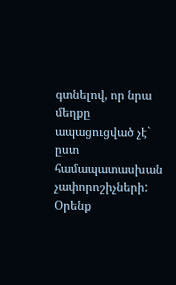գտնելով, որ նրա մեղքը ապացուցված չէ` ըստ համապատասխան չափորոշիչների:
Օրենք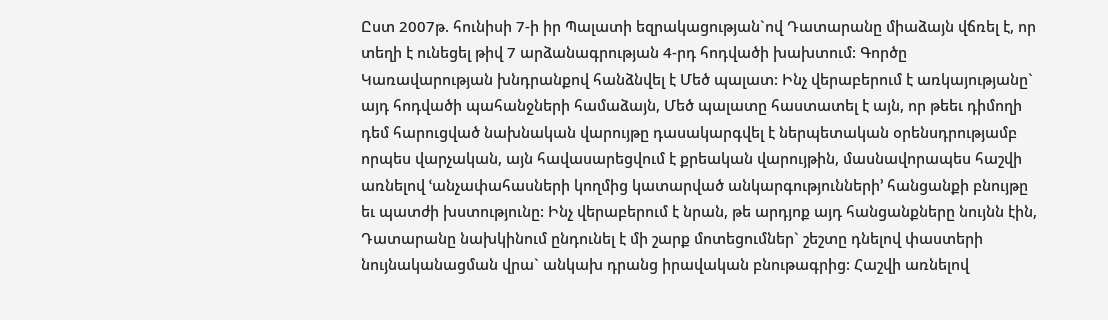Ըստ 2007թ. հունիսի 7-ի իր Պալատի եզրակացության`ով Դատարանը միաձայն վճռել է, որ տեղի է ունեցել թիվ 7 արձանագրության 4-րդ հոդվածի խախտում: Գործը Կառավարության խնդրանքով հանձնվել է Մեծ պալատ: Ինչ վերաբերում է առկայությանը` այդ հոդվածի պահանջների համաձայն, Մեծ պալատը հաստատել է այն, որ թեեւ դիմողի դեմ հարուցված նախնական վարույթը դասակարգվել է ներպետական օրենսդրությամբ որպես վարչական, այն հավասարեցվում է քրեական վարույթին, մասնավորապես հաշվի առնելով ՙանչափահասների կողմից կատարված անկարգությունների՚ հանցանքի բնույթը եւ պատժի խստությունը: Ինչ վերաբերում է նրան, թե արդյոք այդ հանցանքները նույնն էին, Դատարանը նախկինում ընդունել է մի շարք մոտեցումներ` շեշտը դնելով փաստերի նույնականացման վրա` անկախ դրանց իրավական բնութագրից: Հաշվի առնելով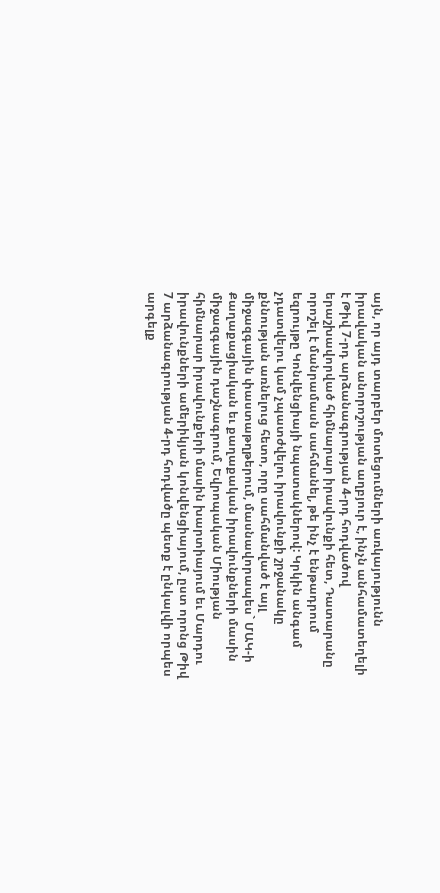այն, որ այդ տարբեր մոտեցումների առկայությունն իրավական անորոշության աղբյուր է, ինչն անհամատեղելի է Թիվ 7-րդ արձանագրության 4-րդ հոդվածով երաշխավորված հիմնարար իրավունքի հետ, Դատարանը որոշել է մանրամասն սահմանել, թե ինչ է ենթադրում եզրույթը Կոնվենցիայի նպատակներով: Կրկին անգամ չդատվելու կամ չպատժվելու իրավունքի շրջանակը քննության առնելուց հետո, որը սահմանված է այլ միջազգային փաստաթղթերում, մասնավորապես` ՄԱԿ-ի Քաղաքացիական եւ քաղաքական իրավունքների մասին միջազգային դաշնագրում, Եվրոպական Միության հիմնարար իրավունքերի մասին խարտիայում եւ Մարդու իրավունքների ամերիկյան կոնվենցիայում, ըստ որոնց Թիվ 7 արձանագրության 4-րդ հոդվածը պետք է ընկալվի որպես արգելք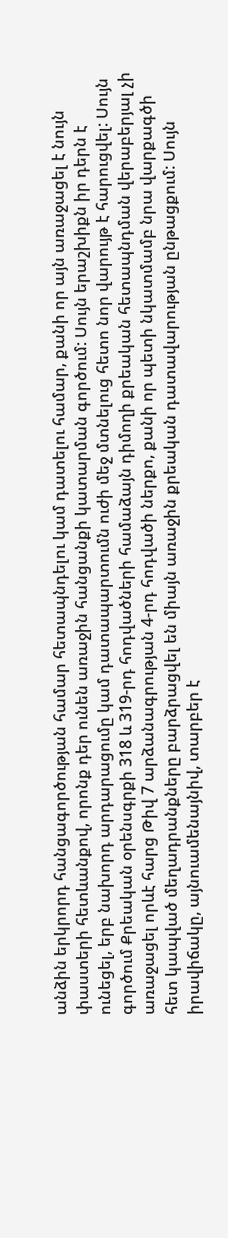անձին երկրորդ հանցագործության համար հետապնդելու կամ դատելու համար, քանի որ այն առաջացել է նույն փաստերի հետևանքով, որոնք դեր ունեն առաջին հանցանքի կատարման գործում: Սույն երաշխիքն իր դերն է ունեցել, երբ նախորդ արդարացումը կամ դատապարտումն ուժի մեջ մտնելուց հետո նոր վարույթ է հարուցվել: Սույն գործում Քրեական օրենսգրքի 318 և 319-րդ հոդվածների համաձայն դիմողի քրեական հետապնդման վերաբերյալ չի առաջացել որևէ հարց Թիվ 7 արձանագրության 4-րդ հոդվածի ներքո, քանի որ պետի նկատմամբ նրա վարքագծի հետ կապված մեղադրանքները բարձրացվել են միայն առաջին քրեական դատավարության ընթացքում: Սույն իրավիճակը, այնուամենայնիվ, տարբեր է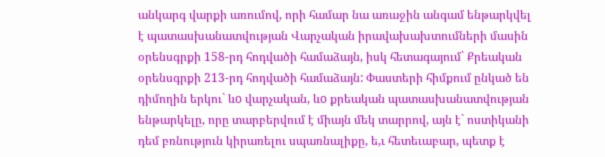անկարգ վարքի առումով, որի համար նա առաջին անգամ ենթարկվել է պատասխանատվության Վարչական իրավախախտումների մասին օրենսգրքի 158-րդ հոդվածի համաձայն, իսկ հետագայում` Քրեական օրենսգրքի 213-րդ հոդվածի համաձայն: Փաստերի հիմքում ընկած են դիմողին երկու` ևo վարչական, ևo քրեական պատասխանատվության ենթարկելը, որը տարբերվում է միայն մեկ տարրով, այն է` ոստիկանի դեմ բռնություն կիրառելու սպառնալիքը, ե,ւ հետեւաբար, պետք է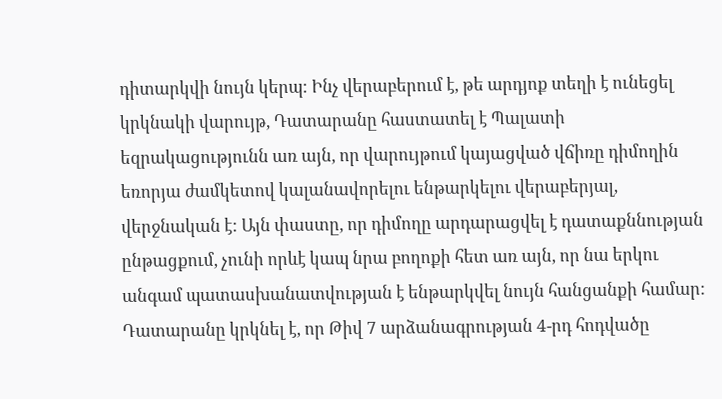դիտարկվի նույն կերպ: Ինչ վերաբերում է, թե արդյոք տեղի է ունեցել կրկնակի վարույթ, Դատարանը հաստատել է Պալատի եզրակացությունն առ այն, որ վարույթում կայացված վճիռը դիմողին եռորյա ժամկետով կալանավորելու ենթարկելու վերաբերյալ, վերջնական է: Այն փաստը, որ դիմողը արդարացվել է դատաքննության ընթացքում, չունի որևէ կապ նրա բողոքի հետ առ այն, որ նա երկու անգամ պատասխանատվության է ենթարկվել նույն հանցանքի համար: Դատարանը կրկնել է, որ Թիվ 7 արձանագրության 4-րդ հոդվածը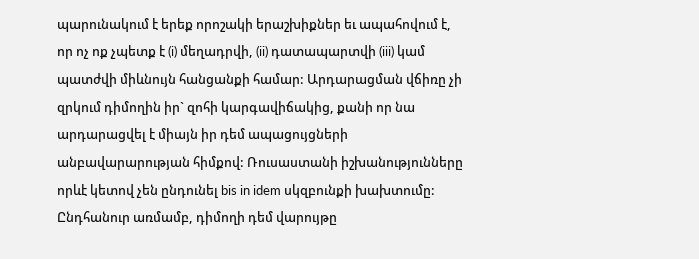պարունակում է երեք որոշակի երաշխիքներ եւ ապահովում է, որ ոչ ոք չպետք է (i) մեղադրվի, (ii) դատապարտվի (iii) կամ պատժվի միևնույն հանցանքի համար: Արդարացման վճիռը չի զրկում դիմողին իր` զոհի կարգավիճակից, քանի որ նա արդարացվել է միայն իր դեմ ապացույցների անբավարարության հիմքով: Ռուսաստանի իշխանությունները որևէ կետով չեն ընդունել bis in idem սկզբունքի խախտումը: Ընդհանուր առմամբ, դիմողի դեմ վարույթը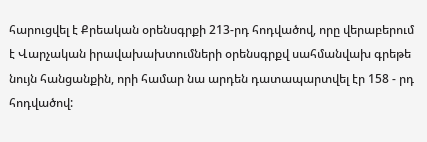հարուցվել է Քրեական օրենսգրքի 213-րդ հոդվածով, որը վերաբերում է Վարչական իրավախախտումների օրենսգրքվ սահմանվախ գրեթե նույն հանցանքին, որի համար նա արդեն դատապարտվել էր 158 - րդ հոդվածով: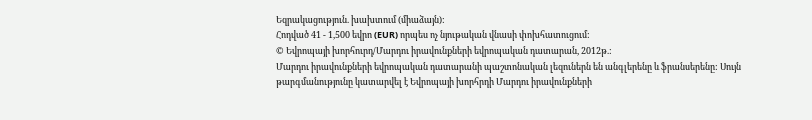Եզրակացություն. խախտում (միաձայն):
Հոդված 41 - 1,500 եվրո (EUR) որպես ոչ նյութական վնասի փոխհատուցում:
© Եվրոպայի խորհուրդ/Մարդու իրավունքների եվրոպական դատարան, 2012թ.:
Մարդու իրավունքների եվրոպական դատարանի պաշտոնական լեզուներն են անգլերենը և ֆրանսերենը: Սույն թարգմանությունը կատարվել է Եվրոպայի խորհրդի Մարդու իրավունքների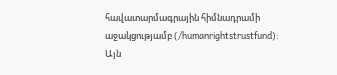հավատարմագրային հիմնադրամի աջակցությամբ (/humanrightstrustfund): Այն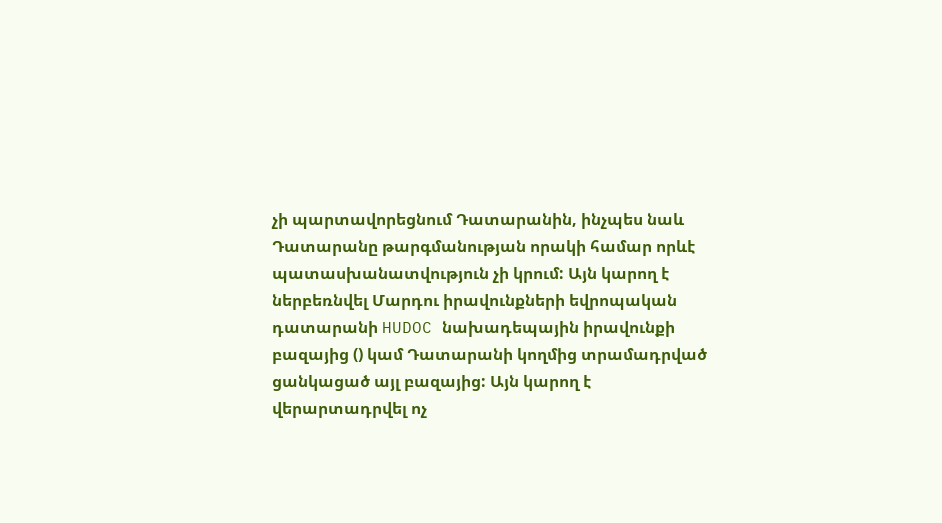չի պարտավորեցնում Դատարանին, ինչպես նաև Դատարանը թարգմանության որակի համար որևէ պատասխանատվություն չի կրում: Այն կարող է ներբեռնվել Մարդու իրավունքների եվրոպական դատարանի HUDOC նախադեպային իրավունքի բազայից () կամ Դատարանի կողմից տրամադրված ցանկացած այլ բազայից: Այն կարող է վերարտադրվել ոչ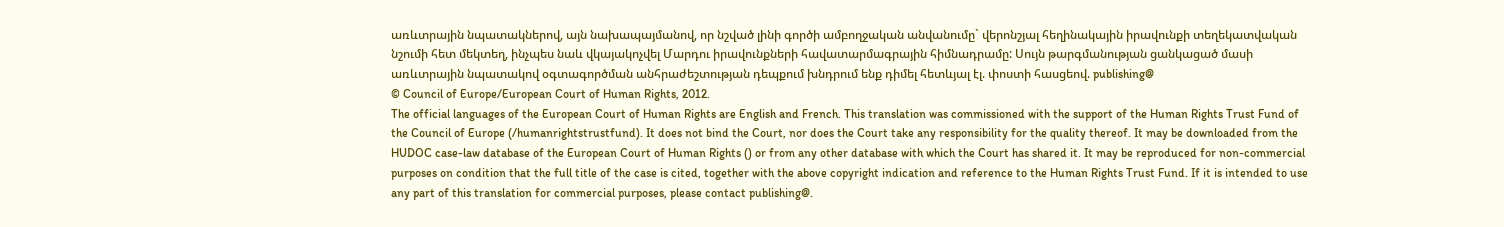առևտրային նպատակներով, այն նախապայմանով, որ նշված լինի գործի ամբողջական անվանումը` վերոնշյալ հեղինակային իրավունքի տեղեկատվական նշումի հետ մեկտեղ, ինչպես նաև վկայակոչվել Մարդու իրավունքների հավատարմագրային հիմնադրամը: Սույն թարգմանության ցանկացած մասի առևտրային նպատակով օգտագործման անհրաժեշտության դեպքում խնդրում ենք դիմել հետևյալ էլ. փոստի հասցեով. publishing@
© Council of Europe/European Court of Human Rights, 2012.
The official languages of the European Court of Human Rights are English and French. This translation was commissioned with the support of the Human Rights Trust Fund of the Council of Europe (/humanrightstrustfund). It does not bind the Court, nor does the Court take any responsibility for the quality thereof. It may be downloaded from the HUDOC case-law database of the European Court of Human Rights () or from any other database with which the Court has shared it. It may be reproduced for non-commercial purposes on condition that the full title of the case is cited, together with the above copyright indication and reference to the Human Rights Trust Fund. If it is intended to use any part of this translation for commercial purposes, please contact publishing@.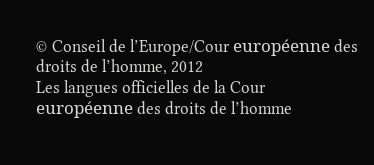© Conseil de l’Europe/Cour européenne des droits de l’homme, 2012
Les langues officielles de la Cour européenne des droits de l’homme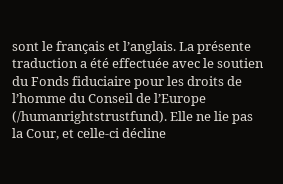sont le français et l’anglais. La présente traduction a été effectuée avec le soutien du Fonds fiduciaire pour les droits de l’homme du Conseil de l’Europe (/humanrightstrustfund). Elle ne lie pas la Cour, et celle-ci décline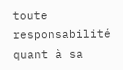toute responsabilité quant à sa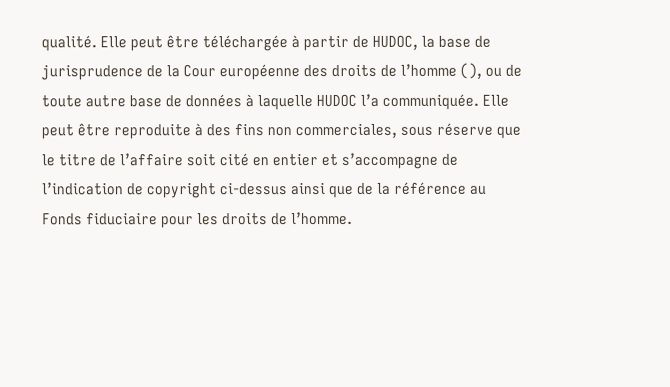qualité. Elle peut être téléchargée à partir de HUDOC, la base de jurisprudence de la Cour européenne des droits de l’homme (), ou de toute autre base de données à laquelle HUDOC l’a communiquée. Elle peut être reproduite à des fins non commerciales, sous réserve que le titre de l’affaire soit cité en entier et s’accompagne de l’indication de copyright ci-dessus ainsi que de la référence au Fonds fiduciaire pour les droits de l’homme.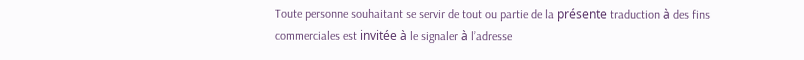Toute personne souhaitant se servir de tout ou partie de la présente traduction à des fins commerciales est invitée à le signaler à l’adresse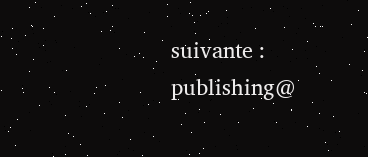suivante : publishing@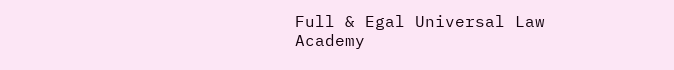Full & Egal Universal Law Academy